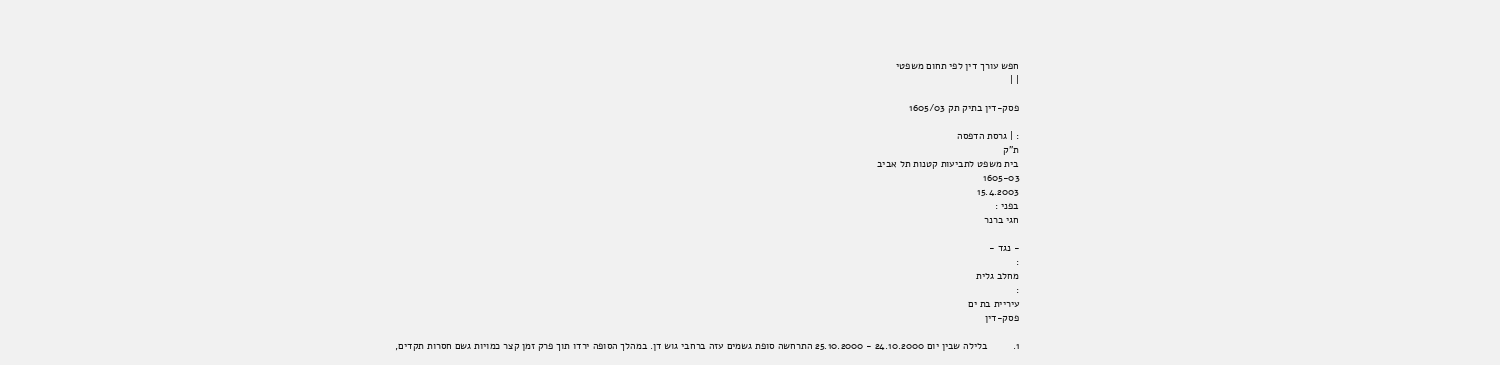חפש עורך דין לפי תחום משפטי
| |

פסק-דין בתיק תק 1605/03

: | גרסת הדפסה
ת"ק
בית משפט לתביעות קטנות תל אביב
1605-03
15.4.2003
בפני :
חגי ברנר

- נגד -
:
מחלב גלית
:
עיריית בת ים
פסק-דין

1.         בלילה שבין יום 24.10.2000 - 25.10.2000 התרחשה סופת גשמים עזה ברחבי גוש דן. במהלך הסופה ירדו תוך פרק זמן קצר כמויות גשם חסרות תקדים,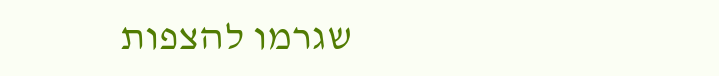שגרמו להצפות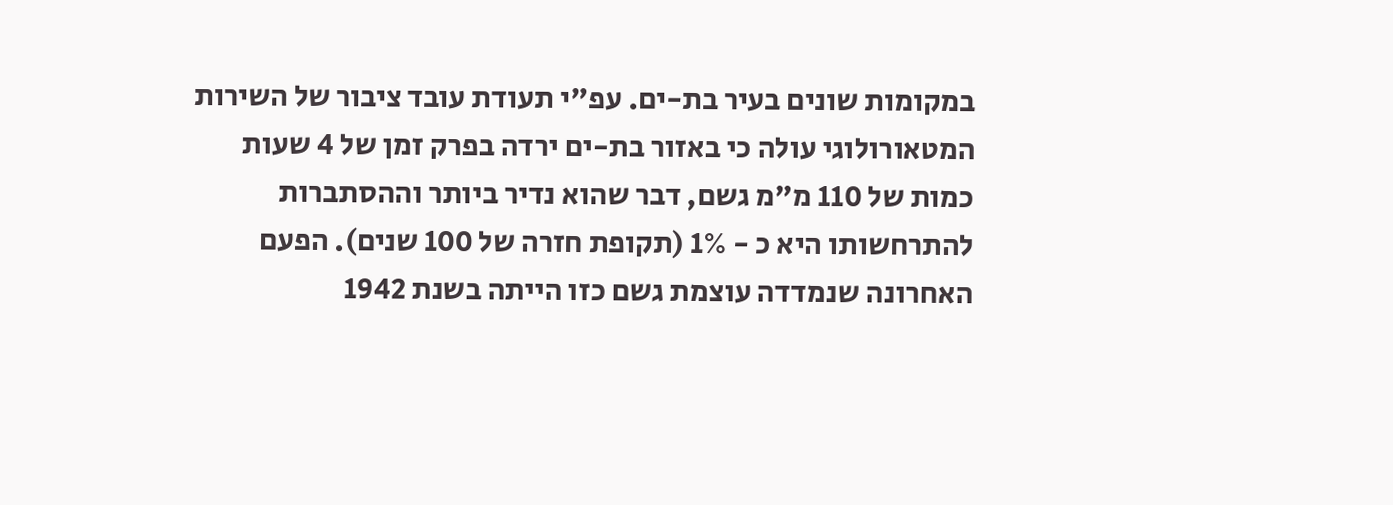במקומות שונים בעיר בת-ים. עפ"י תעודת עובד ציבור של השירות המטאורולוגי עולה כי באזור בת-ים ירדה בפרק זמן של 4 שעות כמות של 110 מ"מ גשם, דבר שהוא נדיר ביותר וההסתברות להתרחשותו היא כ - 1% (תקופת חזרה של 100 שנים). הפעם האחרונה שנמדדה עוצמת גשם כזו הייתה בשנת 1942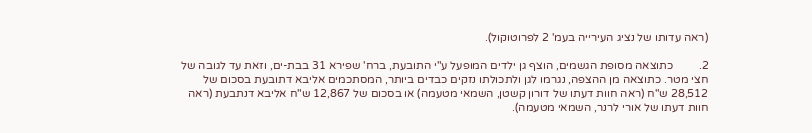(ראה עדותו של נציג העירייה בעמ' 2 לפרוטוקול).

2.         כתוצאה מסופת הגשמים, הוצף גן ילדים המופעל ע"י התובעת, ברח' שפירא 31 בבת-ים, וזאת עד לגובה של חצי מטר. כתוצאה מן ההצפה, נגרמו לגן ולתכולתו נזקים כבדים ביותר, המסתכמים אליבא דתובעת בסכום של 28,512 ש"ח (ראה חוות דעתו של דורון קשטן, השמאי מטעמה) או בסכום של 12,867 ש"ח אליבא דנתבעת (ראה חוות דעתו של אורי לרנר, השמאי מטעמה).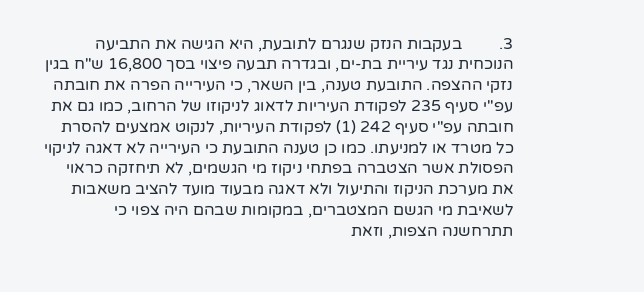3.         בעקבות הנזק שנגרם לתובעת, היא הגישה את התביעה הנוכחית נגד עיריית בת-ים, ובגדרה תבעה פיצוי בסך 16,800 ש"ח בגין נזקי ההצפה. התובעת טענה, בין השאר, כי העירייה הפרה את חובתה עפ"י סעיף 235 לפקודת העיריות לדאוג לניקוזו של הרחוב, כמו גם את חובתה עפ"י סעיף 242 (1) לפקודת העיריות, לנקוט אמצעים להסרת כל מטרד או למניעתו. כמו כן טענה התובעת כי העירייה לא דאגה לניקוי הפסולת אשר הצטברה בפתחי ניקוז מי הגשמים, לא תיחזקה כראוי את מערכת הניקוז והתיעול ולא דאגה מבעוד מועד להציב משאבות לשאיבת מי הגשם המצטברים, במקומות שבהם היה צפוי כי תתרחשנה הצפות, וזאת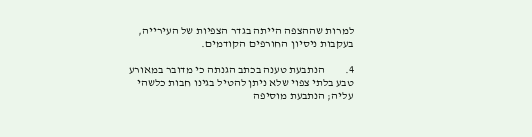למרות שההצפה הייתה בגדר הצפיות של העירייה, בעקבות ניסיון החורפים הקודמים.

4.         הנתבעת טענה בכתב הגנתה כי מדובר במאורע טבע בלתי צפוי שלא ניתן להטיל בגינו חבות כלשהי עליה; הנתבעת מוסיפה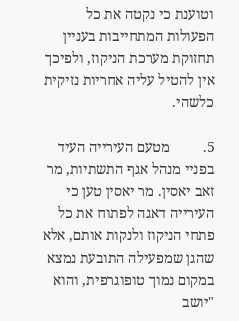וטוענת כי נקטה את כל הפעולות המתחייבות בעניין תחזוקת מערכת הניקוז, ולפיכך אין להטיל עליה אחריות נזיקית כלשהי.

5.         מטעם העירייה העיד בפניי מנהל אגף התשתיות, מר זאב יאסין. מר יאסין טען כי העירייה דאגה לפתוח את כל פתחי הניקוז ולנקות אותם, אלא שהגן שמפעילה התובעת נמצא במקום נמוך טופוגרפית, והוא "יושב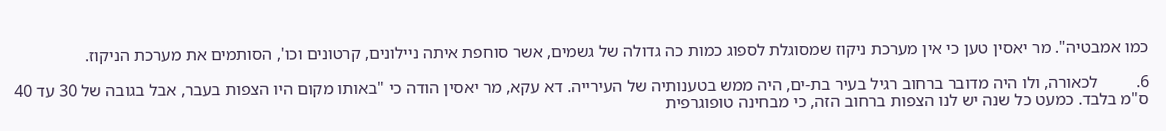כמו אמבטיה". מר יאסין טען כי אין מערכת ניקוז שמסוגלת לספוג כמות כה גדולה של גשמים, אשר סוחפת איתה ניילונים, קרטונים וכו', הסותמים את מערכת הניקוז.

6.         לכאורה, ולו היה מדובר ברחוב רגיל בעיר בת-ים, היה ממש בטענותיה של העירייה. דא עקא, מר יאסין הודה כי "באותו מקום היו הצפות בעבר, אבל בגובה של 30 עד 40 ס"מ בלבד. כמעט כל שנה יש לנו הצפות ברחוב הזה, כי מבחינה טופוגרפית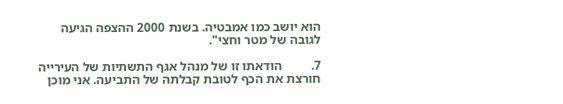הוא יושב כמו אמבטיה. בשנת 2000 ההצפה הגיעה לגובה של מטר וחצי".

7.         הודאתו זו של מנהל אגף התשתיות של העירייה חורצת את הכף לטובת קבלתה של התביעה. אני מוכן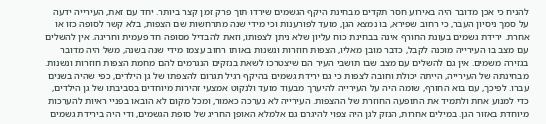להניח כי אכן מדובר היה באירוע חסר תקדים מבחינת היקף הגשמים שירדו תוך פרק זמן קצר ביותר. יחד עם זאת, העירייה ידעה על סמך ניסיון העבר, כי רחוב שפירא, בו נמצא הגן, מועד לפורענות וכי מידי שנה מתרחשות שם הצפות, בלא קשר לסופה כזו או אחרת. ירידת גשמים בעונת החורף אינה בבחינת כוח עליון שלא ניתן לצפותו, וזאת להבדיל מסופה חד פעמית וחריגה. אין להשלים עם מצב בו העירייה מוכנה לקבל, כדבר מובן מאליו, הצפות חוזרות ונשנות באותו רחוב עצמו מידי שנה בשנה, משל היה מדובר בגזירה משמים. אין גם להשלים עם מצב שבו תושבי העיר הם שיצטרכו לשאת בנזקים הנגרמים להם מחמת הצפות חוזרות ונשנות. מבחינתה של העירייה, הייתה יכולת וחובה לצפות כי גם ירידת גשמים בהיקף רגיל תגרום להצפתו של גן הילדים, כפי שהיה בשנים עברו. לפיכך, עם בוא החורף, שומה היה על העירייה להיערך מבעוד מועד ולנקוט אמצעי זהירות מיוחדים בסביבתו של גן הילדים, כדי למנוע אחת ולתמיד את התופעה החוזרת של ההצפות. העירייה לא נערכה כאמור, ומכל מקום לא הובאו בפניי ראיות להערכות מיוחדת באזור הגן. במילים אחרות, הנזק לגן היה צפוי להיגרם גם אלמלא האופן החריג של סופת הגשמים, ודי היה בירידת גשמים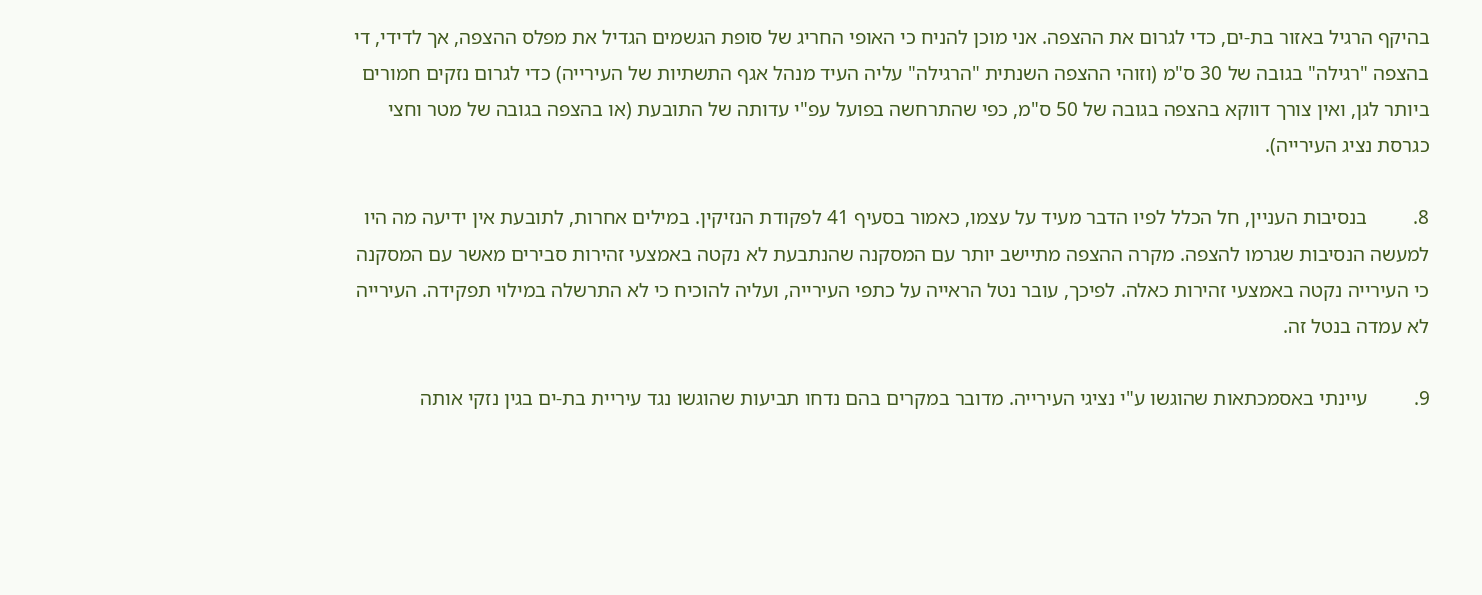בהיקף הרגיל באזור בת-ים, כדי לגרום את ההצפה. אני מוכן להניח כי האופי החריג של סופת הגשמים הגדיל את מפלס ההצפה, אך לדידי, די בהצפה "רגילה" בגובה של 30 ס"מ (וזוהי ההצפה השנתית "הרגילה" עליה העיד מנהל אגף התשתיות של העירייה) כדי לגרום נזקים חמורים ביותר לגן, ואין צורך דווקא בהצפה בגובה של 50 ס"מ, כפי שהתרחשה בפועל עפ"י עדותה של התובעת (או בהצפה בגובה של מטר וחצי כגרסת נציג העירייה).

8.         בנסיבות העניין, חל הכלל לפיו הדבר מעיד על עצמו, כאמור בסעיף 41 לפקודת הנזיקין. במילים אחרות, לתובעת אין ידיעה מה היו למעשה הנסיבות שגרמו להצפה. מקרה ההצפה מתיישב יותר עם המסקנה שהנתבעת לא נקטה באמצעי זהירות סבירים מאשר עם המסקנה כי העירייה נקטה באמצעי זהירות כאלה. לפיכך, עובר נטל הראייה על כתפי העירייה, ועליה להוכיח כי לא התרשלה במילוי תפקידה. העירייה לא עמדה בנטל זה.

9.         עיינתי באסמכתאות שהוגשו ע"י נציגי העירייה. מדובר במקרים בהם נדחו תביעות שהוגשו נגד עיריית בת-ים בגין נזקי אותה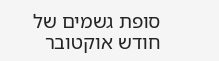סופת גשמים של חודש אוקטובר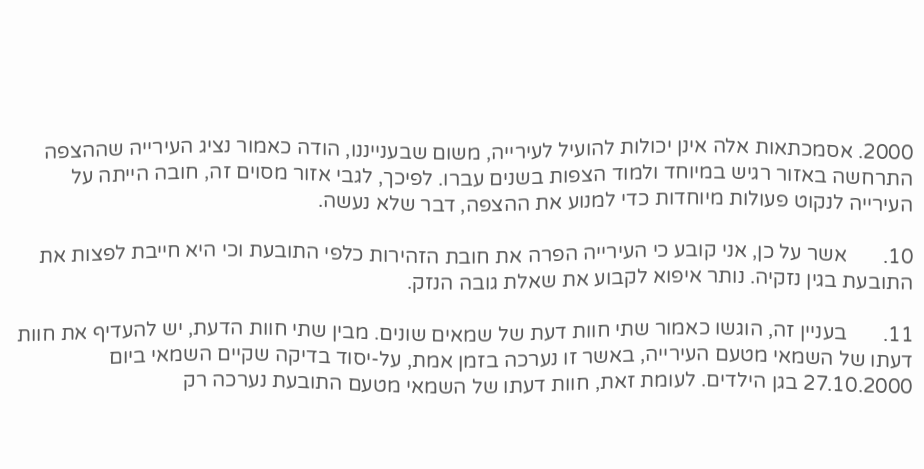2000. אסמכתאות אלה אינן יכולות להועיל לעירייה, משום שבענייננו, הודה כאמור נציג העירייה שההצפה התרחשה באזור רגיש במיוחד ולמוד הצפות בשנים עברו. לפיכך, לגבי אזור מסוים זה, חובה הייתה על העירייה לנקוט פעולות מיוחדות כדי למנוע את ההצפה, דבר שלא נעשה.

10.       אשר על כן, אני קובע כי העירייה הפרה את חובת הזהירות כלפי התובעת וכי היא חייבת לפצות את התובעת בגין נזקיה. נותר איפוא לקבוע את שאלת גובה הנזק.

11.       בעניין זה, הוגשו כאמור שתי חוות דעת של שמאים שונים. מבין שתי חוות הדעת, יש להעדיף את חוות דעתו של השמאי מטעם העירייה, באשר זו נערכה בזמן אמת, על-יסוד בדיקה שקיים השמאי ביום 27.10.2000 בגן הילדים. לעומת זאת, חוות דעתו של השמאי מטעם התובעת נערכה רק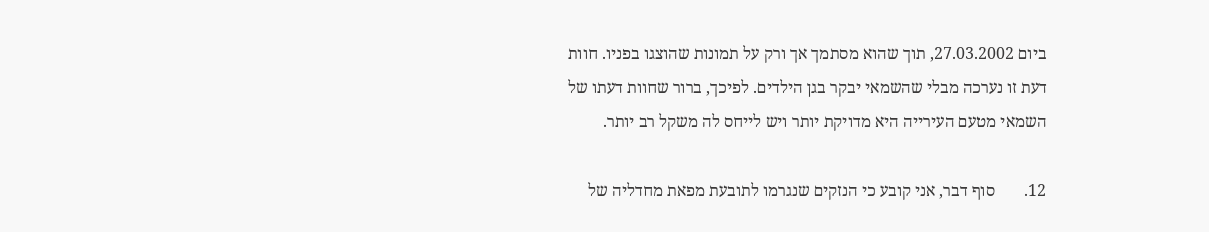ביום 27.03.2002, תוך שהוא מסתמך אך ורק על תמונות שהוצגו בפניו. חוות דעת זו נערכה מבלי שהשמאי יבקר בגן הילדים. לפיכך, ברור שחוות דעתו של השמאי מטעם העירייה היא מדויקת יותר ויש לייחס לה משקל רב יותר.

12.       סוף דבר, אני קובע כי הנזקים שנגרמו לתובעת מפאת מחדליה של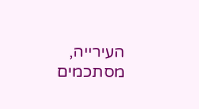העירייה, מסתכמים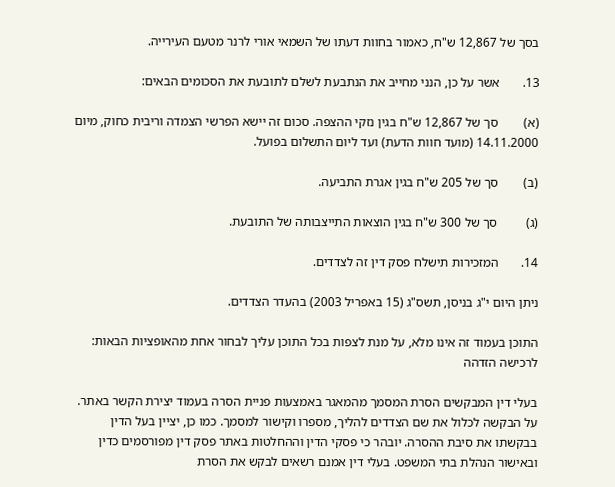בסך של 12,867 ש"ח, כאמור בחוות דעתו של השמאי אורי לרנר מטעם העירייה.

13.       אשר על כן, הנני מחייב את הנתבעת לשלם לתובעת את הסכומים הבאים:

(א)        סך של 12,867 ש"ח בגין נזקי ההצפה. סכום זה יישא הפרשי הצמדה וריבית כחוק, מיום 14.11.2000 (מועד חוות הדעת) ועד ליום התשלום בפועל.

(ב)        סך של 205 ש"ח בגין אגרת התביעה.

(ג)         סך של 300 ש"ח בגין הוצאות התייצבותה של התובעת.

14.       המזכירות תישלח פסק דין זה לצדדים.

ניתן היום י"ג בניסן, תשס"ג (15 באפריל 2003) בהעדר הצדדים.

התוכן בעמוד זה אינו מלא, על מנת לצפות בכל התוכן עליך לבחור אחת מהאופציות הבאות:
לרכישה הזדהה

בעלי דין המבקשים הסרת המסמך מהמאגר באמצעות פניית הסרה בעמוד יצירת הקשר באתר. על הבקשה לכלול את שם הצדדים להליך, מספרו וקישור למסמך. כמו כן, יציין בעל הדין בבקשתו את סיבת ההסרה. יובהר כי פסקי הדין וההחלטות באתר פסק דין מפורסמים כדין ובאישור הנהלת בתי המשפט. בעלי דין אמנם רשאים לבקש את הסרת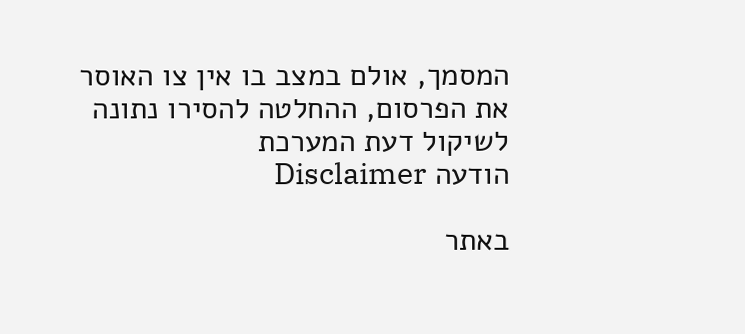המסמך, אולם במצב בו אין צו האוסר את הפרסום, ההחלטה להסירו נתונה לשיקול דעת המערכת
הודעה Disclaimer

באתר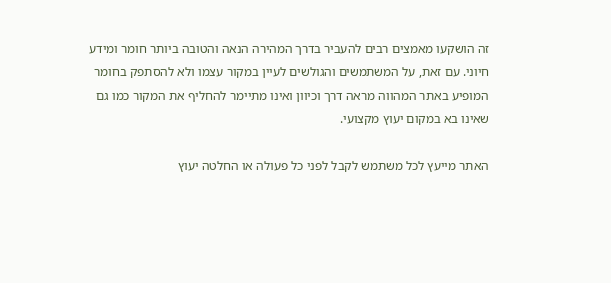זה הושקעו מאמצים רבים להעביר בדרך המהירה הנאה והטובה ביותר חומר ומידע חיוני. עם זאת, על המשתמשים והגולשים לעיין במקור עצמו ולא להסתפק בחומר המופיע באתר המהווה מראה דרך וכיוון ואינו מתיימר להחליף את המקור כמו גם שאינו בא במקום יעוץ מקצועי.

האתר מייעץ לכל משתמש לקבל לפני כל פעולה או החלטה יעוץ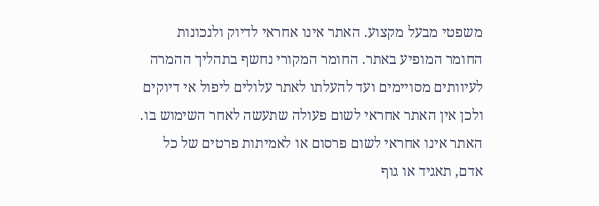משפטי מבעל מקצוע. האתר אינו אחראי לדיוק ולנכונות החומר המופיע באתר. החומר המקורי נחשף בתהליך ההמרה לעיוותים מסויימים ועד להעלתו לאתר עלולים ליפול אי דיוקים ולכן אין האתר אחראי לשום פעולה שתעשה לאחר השימוש בו. האתר אינו אחראי לשום פרסום או לאמיתות פרטים של כל אדם, תאגיד או גוף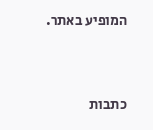המופיע באתר.




כתבות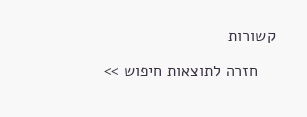קשורות

    חזרה לתוצאות חיפוש >>